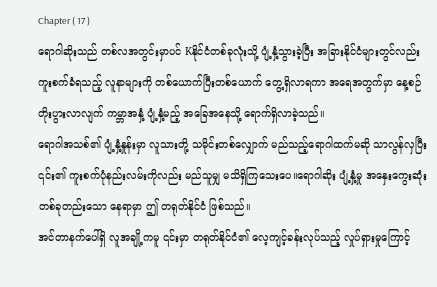Chapter ( 17 )
ရောဂါဆိုးသည် တစ်လအတွင်းမှာပင် Kနိုင်ငံတစ်ခုလုံးသို့ ပျံ့နှံ့သွားခဲ့ပြီး အခြားနိုင်ငံများတွင်လည်း ကူးစက်ခံရသည့် လူနာများကို တစ်ယောက်ပြီးတစ်ယောက် တွေ့ရှိလာရကာ အရေအတွက်မှာ နေ့စဉ် တိုးပွားလာလျက် ကမ္ဘာအနှံ့ ပျံ့နှံ့မည့် အခြေအနေသို့ ရောက်ရှိလာခဲ့သည်။
ရောဂါအသစ်၏ ပျံ့နှံ့နှုန်းမှာ လူသားတို့ သမိုင်းတစ်လျှောက် မည်သည့်ရောဂါထက်မဆို သာလွန်လှပြီး ၎င်း၏ ကူးစက်ပုံနည်းလမ်းကိုလည်း မည်သူမျှ မသိရှိကြသေးပေ။ရောဂါဆိုး ပျံ့နှံ့မှု အနှေးကွေးဆုံး တစ်ခုတည်းသော နေရာမှာ ဤ တရုတ်နိုင်ငံ ဖြစ်သည်။
အင်တာနက်ပေါ်ရှိ လူအချို့ကမူ ၎င်းမှာ တရုတ်နိုင်ငံ၏ လေ့ကျင့်ခန်းလုပ်သည့် လှုပ်ရှားမှုကြောင့်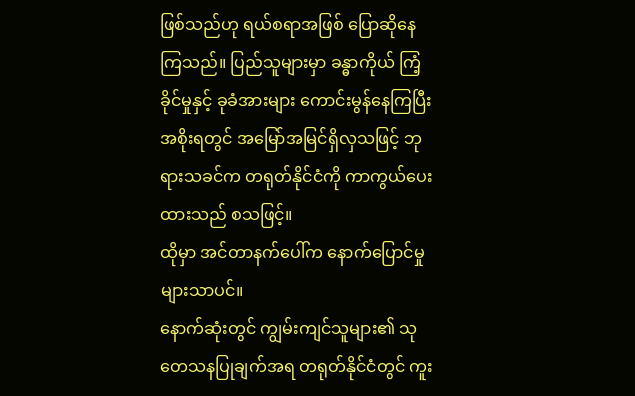ဖြစ်သည်ဟု ရယ်စရာအဖြစ် ပြောဆိုနေကြသည်။ ပြည်သူများမှာ ခန္ဓာကိုယ် ကြံ့ခိုင်မှုနှင့် ခုခံအားများ ကောင်းမွန်နေကြပြီး အစိုးရတွင် အမြော်အမြင်ရှိလှသဖြင့် ဘုရားသခင်က တရုတ်နိုင်ငံကို ကာကွယ်ပေးထားသည် စသဖြင့်။
ထိုမှာ အင်တာနက်ပေါ်က နောက်ပြောင်မှုများသာပင်။
နောက်ဆုံးတွင် ကျွမ်းကျင်သူများ၏ သုတေသနပြုချက်အရ တရုတ်နိုင်ငံတွင် ကူး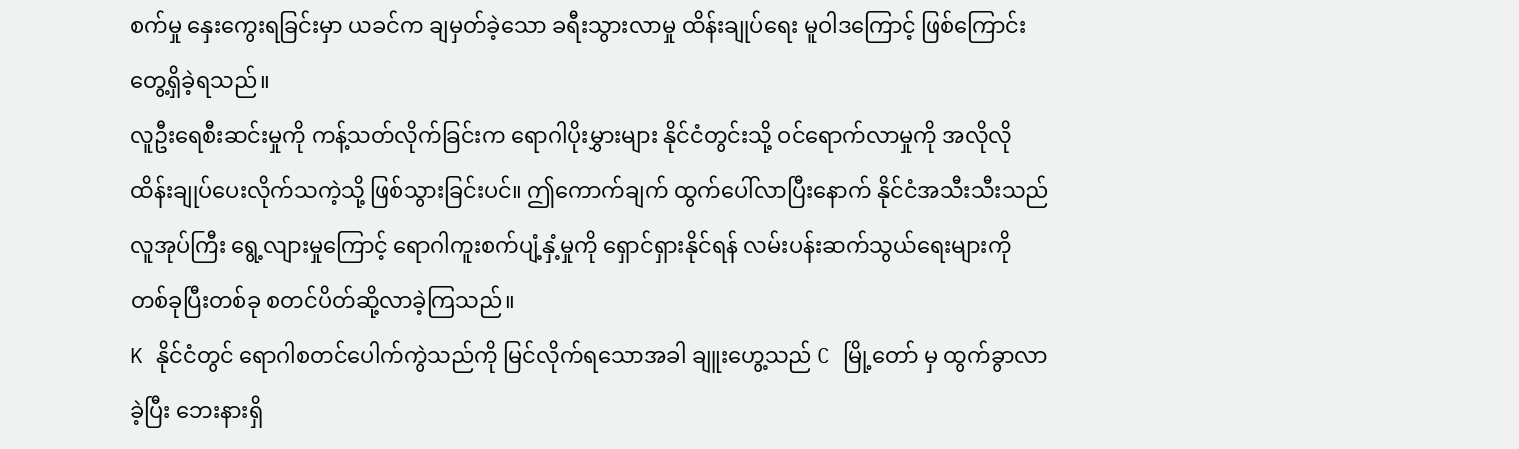စက်မှု နှေးကွေးရခြင်းမှာ ယခင်က ချမှတ်ခဲ့သော ခရီးသွားလာမှု ထိန်းချုပ်ရေး မူဝါဒကြောင့် ဖြစ်ကြောင်း တွေ့ရှိခဲ့ရသည်။
လူဦးရေစီးဆင်းမှုကို ကန့်သတ်လိုက်ခြင်းက ရောဂါပိုးမွှားများ နိုင်ငံတွင်းသို့ ဝင်ရောက်လာမှုကို အလိုလို ထိန်းချုပ်ပေးလိုက်သကဲ့သို့ ဖြစ်သွားခြင်းပင်။ ဤကောက်ချက် ထွက်ပေါ်လာပြီးနောက် နိုင်ငံအသီးသီးသည် လူအုပ်ကြီး ရွေ့လျားမှုကြောင့် ရောဂါကူးစက်ပျံ့နှံ့မှုကို ရှောင်ရှားနိုင်ရန် လမ်းပန်းဆက်သွယ်ရေးများကို တစ်ခုပြီးတစ်ခု စတင်ပိတ်ဆို့လာခဲ့ကြသည်။
K နိုင်ငံတွင် ရောဂါစတင်ပေါက်ကွဲသည်ကို မြင်လိုက်ရသောအခါ ချူးဟွေ့သည် C မြို့တော် မှ ထွက်ခွာလာခဲ့ပြီး ဘေးနားရှိ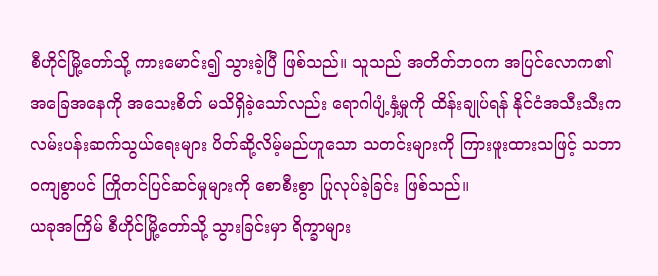စီဟိုင်မြို့တော်သို့ ကားမောင်း၍ သွားခဲ့ပြီ ဖြစ်သည်။ သူသည် အတိတ်ဘဝက အပြင်လောက၏ အခြေအနေကို အသေးစိတ် မသိရှိခဲ့သော်လည်း ရောဂါပျံ့နှံ့မှုကို ထိန်းချုပ်ရန် နိုင်ငံအသီးသီးက လမ်းပန်းဆက်သွယ်ရေးများ ပိတ်ဆို့လိမ့်မည်ဟူသော သတင်းများကို ကြားဖူးထားသဖြင့် သဘာဝကျစွာပင် ကြိုတင်ပြင်ဆင်မှုများကို စောစီးစွာ ပြုလုပ်ခဲ့ခြင်း ဖြစ်သည်။
ယခုအကြိမ် စီဟိုင်မြို့တော်သို့ သွားခြင်းမှာ ရိက္ခာများ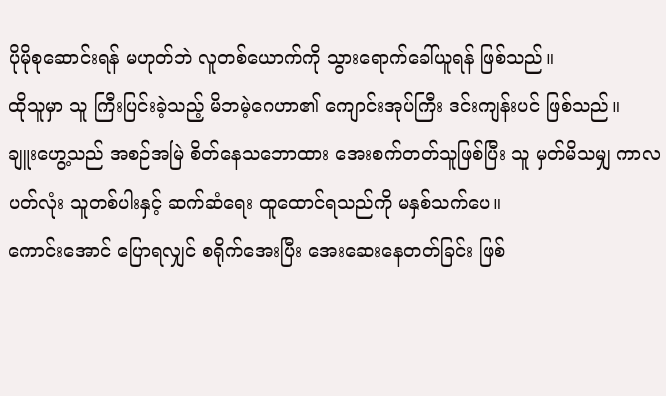ပိုမိုစုဆောင်းရန် မဟုတ်ဘဲ လူတစ်ယောက်ကို သွားရောက်ခေါ်ယူရန် ဖြစ်သည်။
ထိုသူမှာ သူ ကြီးပြင်းခဲ့သည့် မိဘမဲ့ဂေဟာ၏ ကျောင်းအုပ်ကြီး ဒင်းကျန်းပင် ဖြစ်သည်။
ချူးဟွေ့သည် အစဉ်အမြဲ စိတ်နေသဘောထား အေးစက်တတ်သူဖြစ်ပြီး သူ မှတ်မိသမျှ ကာလပတ်လုံး သူတစ်ပါးနှင့် ဆက်ဆံရေး ထူထောင်ရသည်ကို မနှစ်သက်ပေ။
ကောင်းအောင် ပြောရလျှင် စရိုက်အေးပြီး အေးဆေးနေတတ်ခြင်း ဖြစ်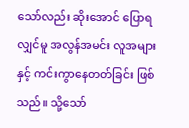သော်လည်း ဆိုးအောင် ပြောရလျှင်မူ အလွန်အမင်း လူအများနှင့် ကင်းကွာနေတတ်ခြင်း ဖြစ်သည်။ သို့သော်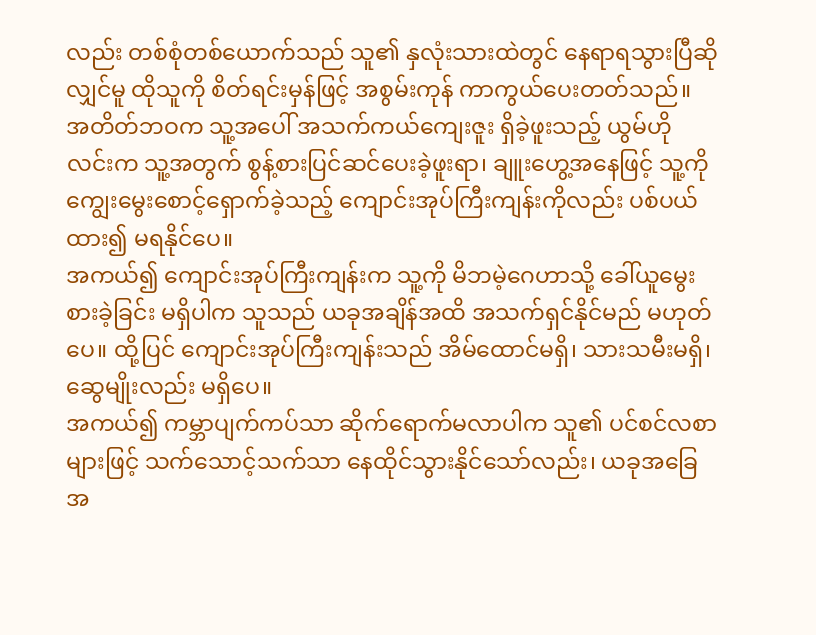လည်း တစ်စုံတစ်ယောက်သည် သူ၏ နှလုံးသားထဲတွင် နေရာရသွားပြီဆိုလျှင်မူ ထိုသူကို စိတ်ရင်းမှန်ဖြင့် အစွမ်းကုန် ကာကွယ်ပေးတတ်သည်။
အတိတ်ဘဝက သူ့အပေါ် အသက်ကယ်ကျေးဇူး ရှိခဲ့ဖူးသည့် ယွမ်ဟိုလင်းက သူ့အတွက် စွန့်စားပြင်ဆင်ပေးခဲ့ဖူးရာ၊ ချူးဟွေ့အနေဖြင့် သူ့ကို ကျွေးမွေးစောင့်ရှောက်ခဲ့သည့် ကျောင်းအုပ်ကြီးကျန်းကိုလည်း ပစ်ပယ်ထား၍ မရနိုင်ပေ။
အကယ်၍ ကျောင်းအုပ်ကြီးကျန်းက သူ့ကို မိဘမဲ့ဂေဟာသို့ ခေါ်ယူမွေးစားခဲ့ခြင်း မရှိပါက သူသည် ယခုအချိန်အထိ အသက်ရှင်နိုင်မည် မဟုတ်ပေ။ ထို့ပြင် ကျောင်းအုပ်ကြီးကျန်းသည် အိမ်ထောင်မရှိ၊ သားသမီးမရှိ၊ ဆွေမျိုးလည်း မရှိပေ။
အကယ်၍ ကမ္ဘာပျက်ကပ်သာ ဆိုက်ရောက်မလာပါက သူ၏ ပင်စင်လစာများဖြင့် သက်သောင့်သက်သာ နေထိုင်သွားနိုင်သော်လည်း၊ ယခုအခြေအ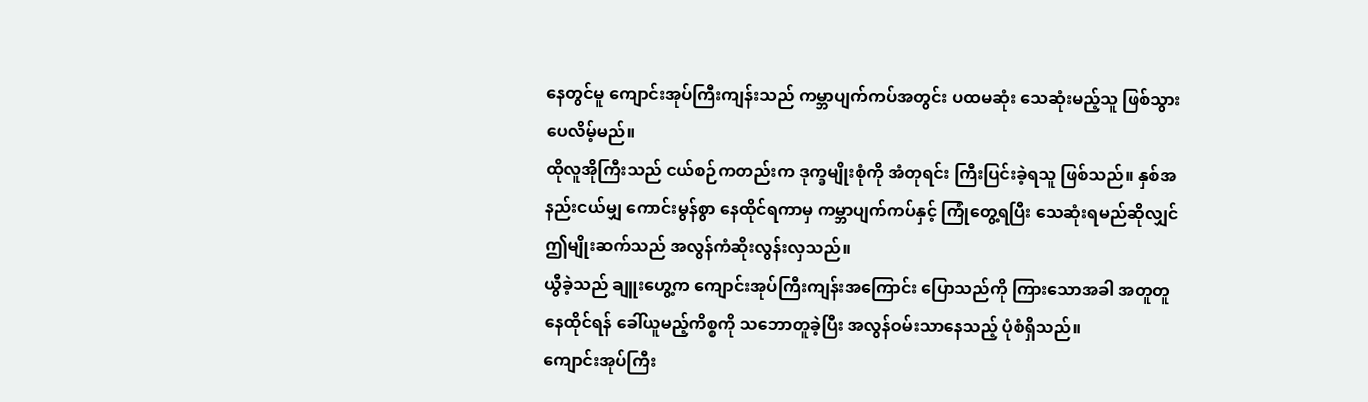နေတွင်မူ ကျောင်းအုပ်ကြီးကျန်းသည် ကမ္ဘာပျက်ကပ်အတွင်း ပထမဆုံး သေဆုံးမည့်သူ ဖြစ်သွားပေလိမ့်မည်။
ထိုလူအိုကြီးသည် ငယ်စဉ်ကတည်းက ဒုက္ခမျိုးစုံကို အံတုရင်း ကြီးပြင်းခဲ့ရသူ ဖြစ်သည်။ နှစ်အနည်းငယ်မျှ ကောင်းမွန်စွာ နေထိုင်ရကာမှ ကမ္ဘာပျက်ကပ်နှင့် ကြုံတွေ့ရပြီး သေဆုံးရမည်ဆိုလျှင် ဤမျိုးဆက်သည် အလွန်ကံဆိုးလွန်းလှသည်။
ယွီခဲ့သည် ချူးဟွေ့က ကျောင်းအုပ်ကြီးကျန်းအကြောင်း ပြောသည်ကို ကြားသောအခါ အတူတူနေထိုင်ရန် ခေါ်ယူမည့်ကိစ္စကို သဘောတူခဲ့ပြီး အလွန်ဝမ်းသာနေသည့် ပုံစံရှိသည်။
ကျောင်းအုပ်ကြီး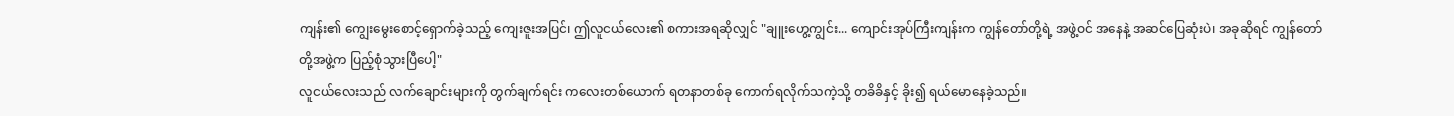ကျန်း၏ ကျွေးမွေးစောင့်ရှောက်ခဲ့သည့် ကျေးဇူးအပြင်၊ ဤလူငယ်လေး၏ စကားအရဆိုလျှင် "ချူးဟွေ့ကျွင်း... ကျောင်းအုပ်ကြီးကျန်းက ကျွန်တော်တို့ရဲ့ အဖွဲ့ဝင် အနေနဲ့ အဆင်ပြေဆုံးပဲ၊ အခုဆိုရင် ကျွန်တော်တို့အဖွဲ့က ပြည့်စုံသွားပြီပေါ့"
လူငယ်လေးသည် လက်ချောင်းများကို တွက်ချက်ရင်း ကလေးတစ်ယောက် ရတနာတစ်ခု ကောက်ရလိုက်သကဲ့သို့ တခိခိနှင့် ခိုး၍ ရယ်မောနေခဲ့သည်။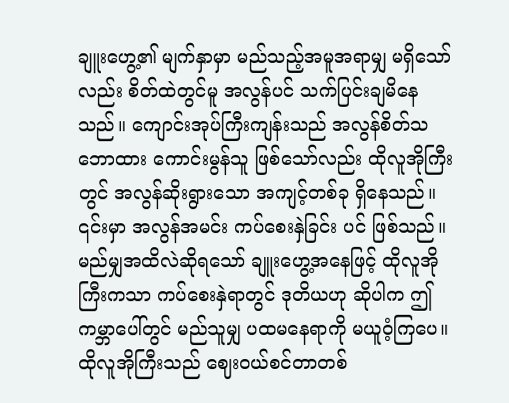ချူးဟွေ့၏ မျက်နှာမှာ မည်သည့်အမူအရာမျှ မရှိသော်လည်း စိတ်ထဲတွင်မူ အလွန်ပင် သက်ပြင်းချမိနေသည်။ ကျောင်းအုပ်ကြီးကျန်းသည် အလွန်စိတ်သဘောထား ကောင်းမွန်သူ ဖြစ်သော်လည်း ထိုလူအိုကြီးတွင် အလွန်ဆိုးရွားသော အကျင့်တစ်ခု ရှိနေသည်။ ၎င်းမှာ အလွန်အမင်း ကပ်စေးနှဲခြင်း ပင် ဖြစ်သည်။
မည်မျှအထိလဲဆိုရသော် ချူးဟွေ့အနေဖြင့် ထိုလူအိုကြီးကသာ ကပ်စေးနှဲရာတွင် ဒုတိယဟု ဆိုပါက ဤကမ္ဘာပေါ်တွင် မည်သူမျှ ပထမနေရာကို မယူဝံ့ကြပေ။
ထိုလူအိုကြီးသည် ဈေးဝယ်စင်တာတစ်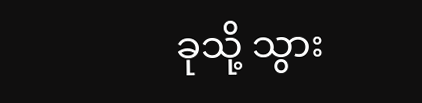ခုသို့ သွား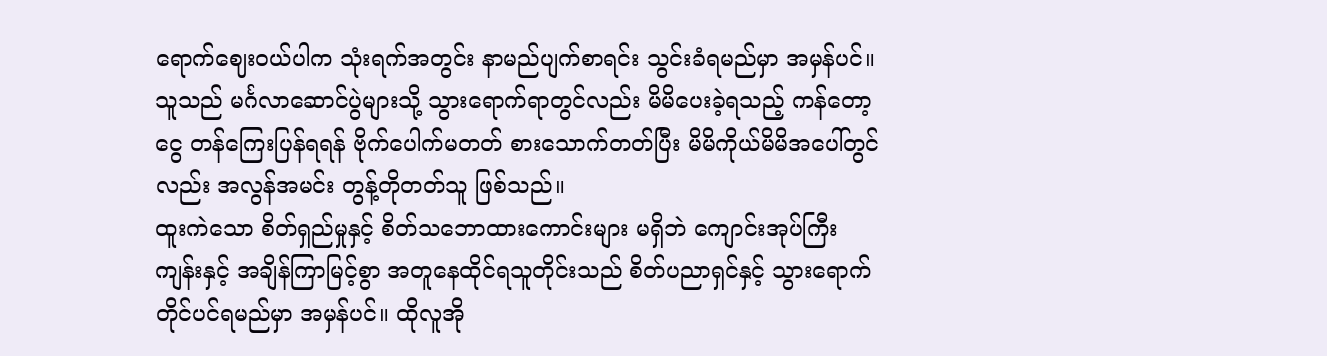ရောက်ဈေးဝယ်ပါက သုံးရက်အတွင်း နာမည်ပျက်စာရင်း သွင်းခံရမည်မှာ အမှန်ပင်။ သူသည် မင်္ဂလာဆောင်ပွဲများသို့ သွားရောက်ရာတွင်လည်း မိမိပေးခဲ့ရသည့် ကန်တော့ငွေ တန်ကြေးပြန်ရရန် ဗိုက်ပေါက်မတတ် စားသောက်တတ်ပြီး မိမိကိုယ်မိမိအပေါ်တွင်လည်း အလွန်အမင်း တွန့်တိုတတ်သူ ဖြစ်သည်။
ထူးကဲသော စိတ်ရှည်မှုနှင့် စိတ်သဘောထားကောင်းများ မရှိဘဲ ကျောင်းအုပ်ကြီး ကျန်းနှင့် အချိန်ကြာမြင့်စွာ အတူနေထိုင်ရသူတိုင်းသည် စိတ်ပညာရှင်နှင့် သွားရောက်တိုင်ပင်ရမည်မှာ အမှန်ပင်။ ထိုလူအို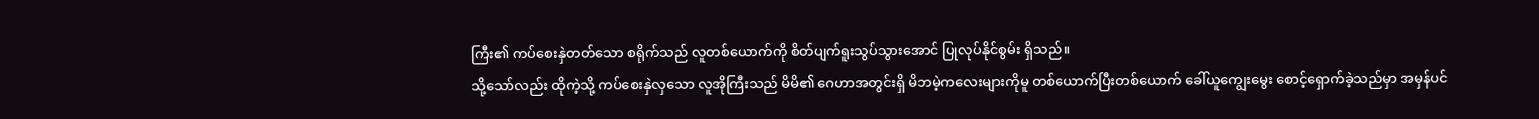ကြီး၏ ကပ်စေးနှဲတတ်သော စရိုက်သည် လူတစ်ယောက်ကို စိတ်ပျက်ရူးသွပ်သွားအောင် ပြုလုပ်နိုင်စွမ်း ရှိသည်။
သို့သော်လည်း ထိုကဲ့သို့ ကပ်စေးနှဲလှသော လူအိုကြီးသည် မိမိ၏ ဂေဟာအတွင်းရှိ မိဘမဲ့ကလေးများကိုမူ တစ်ယောက်ပြီးတစ်ယောက် ခေါ်ယူကျွေးမွေး စောင့်ရှောက်ခဲ့သည်မှာ အမှန်ပင်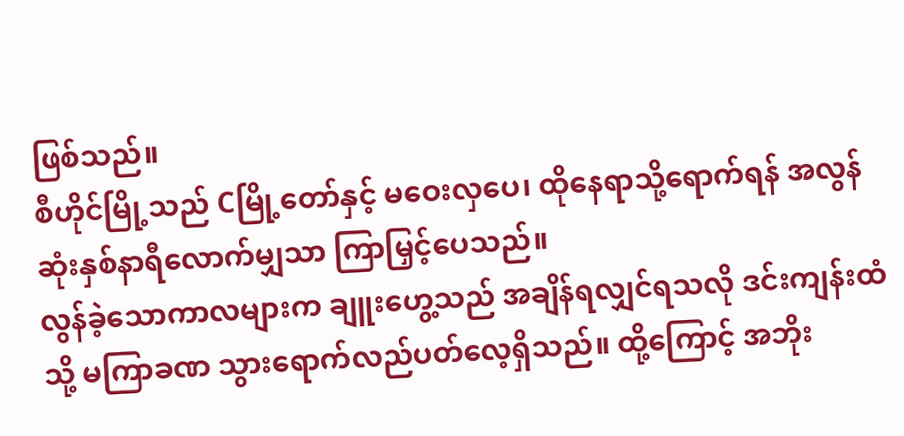ဖြစ်သည်။
စီဟိုင်မြို့သည် Cမြို့တော်နှင့် မဝေးလှပေ၊ ထိုနေရာသို့ရောက်ရန် အလွန်ဆုံးနှစ်နာရီလောက်မျှသာ ကြာမြှင့်ပေသည်။
လွန်ခဲ့သောကာလများက ချူးဟွေ့သည် အချိန်ရလျှင်ရသလို ဒင်းကျန်းထံသို့ မကြာခဏ သွားရောက်လည်ပတ်လေ့ရှိသည်။ ထို့ကြောင့် အဘိုး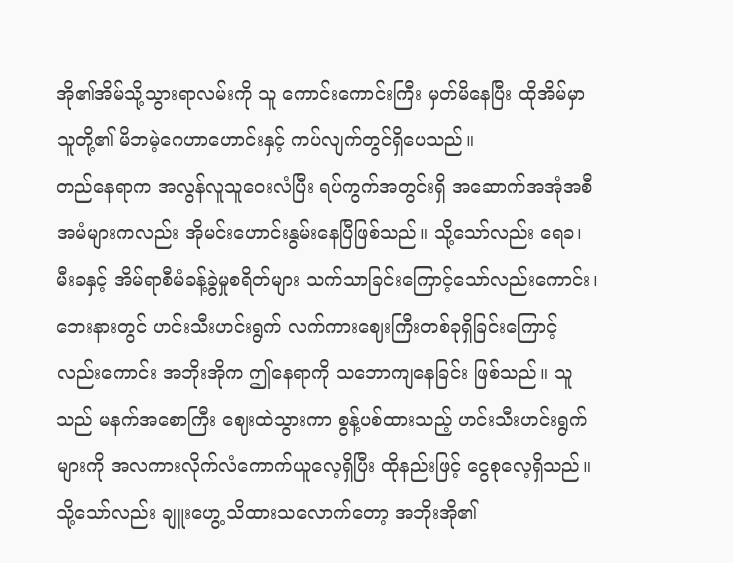အို၏အိမ်သို့သွားရာလမ်းကို သူ ကောင်းကောင်းကြီး မှတ်မိနေပြီး ထိုအိမ်မှာ သူတို့၏ မိဘမဲ့ဂေဟာဟောင်းနှင့် ကပ်လျက်တွင်ရှိပေသည်။
တည်နေရာက အလွန်လူသူဝေးလံပြီး ရပ်ကွက်အတွင်းရှိ အဆောက်အအုံအစီအမံများကလည်း အိုမင်းဟောင်းနွမ်းနေပြီဖြစ်သည်။ သို့သော်လည်း ရေခ၊ မီးခနှင့် အိမ်ရာစီမံခန့်ခွဲမှုစရိတ်များ သက်သာခြင်းကြောင့်သော်လည်းကောင်း၊ ဘေးနားတွင် ဟင်းသီးဟင်းရွက် လက်ကားဈေးကြီးတစ်ခုရှိခြင်းကြောင့်လည်းကောင်း အဘိုးအိုက ဤနေရာကို သဘောကျနေခြင်း ဖြစ်သည်။ သူသည် မနက်အစောကြီး ဈေးထဲသွားကာ စွန့်ပစ်ထားသည့် ဟင်းသီးဟင်းရွက်များကို အလကားလိုက်လံကောက်ယူလေ့ရှိပြီး ထိုနည်းဖြင့် ငွေစုလေ့ရှိသည်။
သို့သော်လည်း ချူးဟွေ့ သိထားသလောက်တော့ အဘိုးအို၏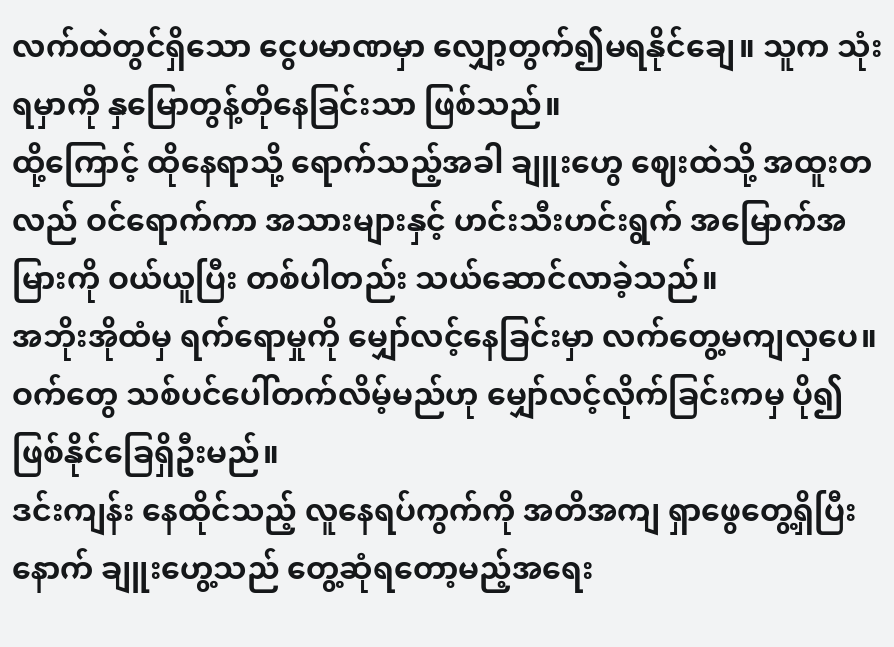လက်ထဲတွင်ရှိသော ငွေပမာဏမှာ လျှော့တွက်၍မရနိုင်ချေ။ သူက သုံးရမှာကို နှမြောတွန့်တိုနေခြင်းသာ ဖြစ်သည်။
ထို့ကြောင့် ထိုနေရာသို့ ရောက်သည့်အခါ ချူးဟွေ ဈေးထဲသို့ အထူးတလည် ဝင်ရောက်ကာ အသားများနှင့် ဟင်းသီးဟင်းရွက် အမြောက်အမြားကို ဝယ်ယူပြီး တစ်ပါတည်း သယ်ဆောင်လာခဲ့သည်။
အဘိုးအိုထံမှ ရက်ရောမှုကို မျှော်လင့်နေခြင်းမှာ လက်တွေ့မကျလှပေ။ ဝက်တွေ သစ်ပင်ပေါ်တက်လိမ့်မည်ဟု မျှော်လင့်လိုက်ခြင်းကမှ ပို၍ ဖြစ်နိုင်ခြေရှိဦးမည်။
ဒင်းကျန်း နေထိုင်သည့် လူနေရပ်ကွက်ကို အတိအကျ ရှာဖွေတွေ့ရှိပြီးနောက် ချူးဟွေ့သည် တွေ့ဆုံရတော့မည့်အရေး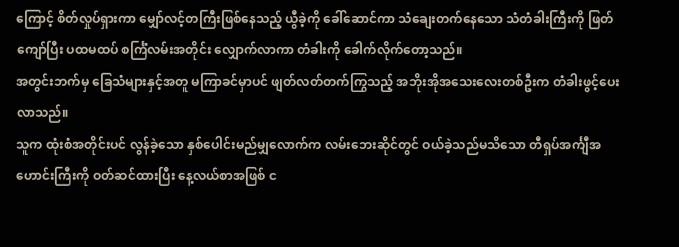ကြောင့် စိတ်လှုပ်ရှားကာ မျှော်လင့်တကြီးဖြစ်နေသည့် ယွီခဲ့ကို ခေါ်ဆောင်ကာ သံချေးတက်နေသော သံတံခါးကြီးကို ဖြတ်ကျော်ပြီး ပထမထပ် စင်္ကြံလမ်းအတိုင်း လျှောက်လာကာ တံခါးကို ခေါက်လိုက်တော့သည်။
အတွင်းဘက်မှ ခြေသံများနှင့်အတူ မကြာခင်မှာပင် ဖျတ်လတ်တက်ကြွသည့် အဘိုးအိုအသေးလေးတစ်ဦးက တံခါးဖွင့်ပေးလာသည်။
သူက ထုံးစံအတိုင်းပင် လွန်ခဲ့သော နှစ်ပေါင်းမည်မျှလောက်က လမ်းဘေးဆိုင်တွင် ဝယ်ခဲ့သည်မသိသော တီရှပ်အင်္ကျီအဟောင်းကြီးကို ဝတ်ဆင်ထားပြီး နေ့လယ်စာအဖြစ် င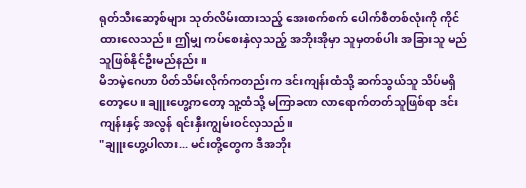ရုတ်သီးဆော့စ်များ သုတ်လိမ်းထားသည့် အေးစက်စက် ပေါက်စီတစ်လုံးကို ကိုင်ထားလေသည်။ ဤမျှ ကပ်စေးနှဲလှသည့် အဘိုးအိုမှာ သူမှတစ်ပါး အခြားသူ မည်သူဖြစ်နိုင်ဦးမည်နည်း။
မိဘမဲ့ဂေဟာ ပိတ်သိမ်းလိုက်ကတည်းက ဒင်းကျန်းထံသို့ ဆက်သွယ်သူ သိပ်မရှိတော့ပေ။ ချူးဟွေ့ကတော့ သူ့ထံသို့ မကြာခဏ လာရောက်တတ်သူဖြစ်ရာ ဒင်းကျန်းနှင့် အလွန် ရင်းနှီးကျွမ်းဝင်လှသည်။
"ချူးဟွေ့ပါလား... မင်းတို့တွေက ဒီအဘိုး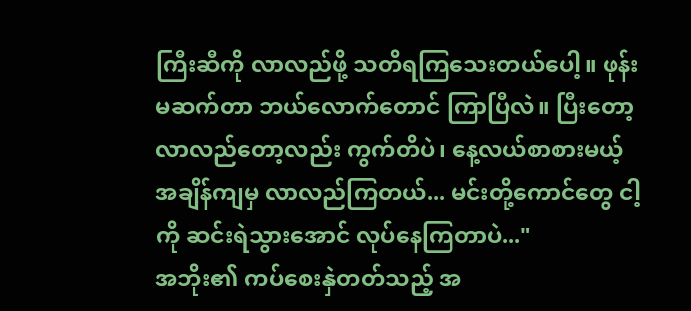ကြီးဆီကို လာလည်ဖို့ သတိရကြသေးတယ်ပေါ့။ ဖုန်းမဆက်တာ ဘယ်လောက်တောင် ကြာပြီလဲ။ ပြီးတော့ လာလည်တော့လည်း ကွက်တိပဲ၊ နေ့လယ်စာစားမယ့်အချိန်ကျမှ လာလည်ကြတယ်... မင်းတို့ကောင်တွေ ငါ့ကို ဆင်းရဲသွားအောင် လုပ်နေကြတာပဲ..."
အဘိုး၏ ကပ်စေးနှဲတတ်သည့် အ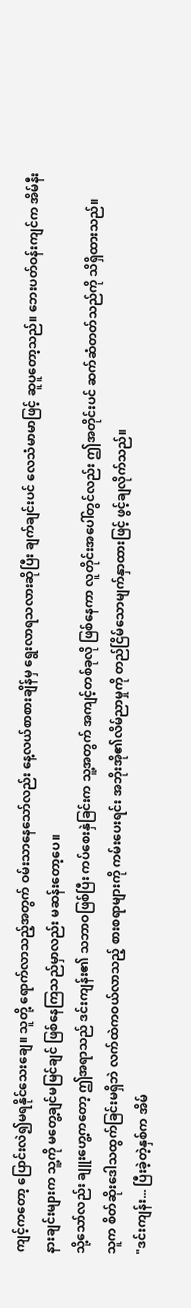ကျင့်ကတော့ ပြောင်းလဲ၍မရနိုင်သေးချေ။ သူတို့ ရောက်လာသည့်အတွက် ဝမ်းသာနေသော်လည်း နေ့လယ်စာစားချိန်မှ ရွေးလာရသလားဆိုပြီး ချက်ချင်းပင် လေသံမာမာဖြင့် ဆူပူတော့သည်။ ဘေးပတ်ဝန်းကျင်က အိမ်နီးနားချင်းများက သူ့ကို မတွေ့ချင်မမြင်ချင် ဖြစ်နေကြသည်မှာလည်း မဆန်းတော့ပေ။
သို့သော်လည်း ချူးဟွေ့ကတော့ ဤအရာသည် ဒင်းကျန်း၏ သဘာဝဖြစ်ပြီး ကပ်စေးနှဲခြင်းက သူ့အတွက် အကျင့်တစ်ခုလို ဖြစ်နေကာ လူတိုင်းအပေါ်တွင်လည်း ဤအတိုင်းပင် ဆက်ဆံတတ်သည်ကို သိရှိထားသည်။
သူက စိတ်ဆိုးဒေါသထွက်ခြင်းမရှိဘဲ လက်ထဲကဝယ်လာသည့် စားစရာများကို ကမ်းပေးရင်း အဘိုးအို၏လိမ်ညာမှုကို တည်ငြိမ်သောမျက်နှာထားဖြင့် ဖွင့်ချလိုက်သည်။
"ဒင်းကျန်း... ပြီးခဲ့တဲ့နှစ်က အိမ်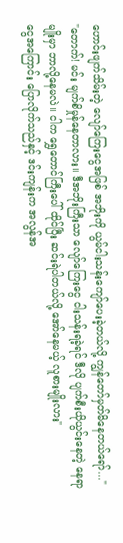ဟောင်းဖျက်သိမ်းတဲ့ လျော်ကြေးငွေအဖြစ် အဘိုးကို ယွမ်ငါးသန်းကျော်ပေးခဲ့တယ်လို့ ကျွန်တော်မှတ်မိနေတယ်ရော်..."
"တောက်! မင်း မျက်စိမှုန်နေတာလား။ ဒီအဘိုးကြီးသာ လျော်ကြေးငွေ ငါးသန်းရခဲ့ရင် ဒီလို ပျက်စီးယိုယွင်းနေတဲ့ နေရာမျိုးမှာ ဘာလို့နေမလဲ။ ငါက ရွှေတောင်ကြီးပေါ် ထိုင်ပြီး ဆင်းရဲပါတယ်လို့ အော်နေမယ့် လူစားမျိုးလား"
ငွေအကြောင်း ပြောလိုက်သည်နှင့် ဒင်းကျန်းက အလွန်အ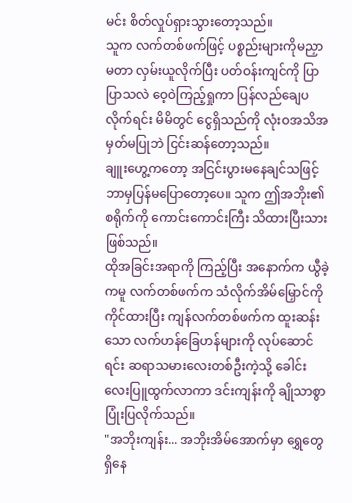မင်း စိတ်လှုပ်ရှားသွားတော့သည်။
သူက လက်တစ်ဖက်ဖြင့် ပစ္စည်းများကိုမညှာမတာ လှမ်းယူလိုက်ပြီး ပတ်ဝန်းကျင်ကို ပြာပြာသလဲ ဝေ့ဝဲကြည့်ရှုကာ ပြန်လည်ချေပလိုက်ရင်း မိမိတွင် ငွေရှိသည်ကို လုံးဝအသိအမှတ်မပြုဘဲ ငြင်းဆန်တော့သည်။
ချူးဟွေ့ကတော့ အငြင်းပွားမနေချင်သဖြင့် ဘာမှပြန်မပြောတော့ပေ။ သူက ဤအဘိုး၏ စရိုက်ကို ကောင်းကောင်းကြီး သိထားပြီးသား ဖြစ်သည်။
ထိုအခြင်းအရာကို ကြည့်ပြီး အနောက်က ယွီခဲ့ကမူ လက်တစ်ဖက်က သံလိုက်အိမ်မြှောင်ကို ကိုင်ထားပြီး ကျန်လက်တစ်ဖက်က ထူးဆန်းသော လက်ဟန်ခြေဟန်များကို လုပ်ဆောင်ရင်း ဆရာသမားလေးတစ်ဦးကဲ့သို့ ခေါင်းလေးပြူထွက်လာကာ ဒင်းကျန်းကို ချိုသာစွာ ပြုံးပြလိုက်သည်။
"အဘိုးကျန်း... အဘိုးအိမ်အောက်မှာ ရွှေတွေ ရှိနေ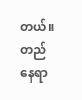တယ်။ တည်နေရာ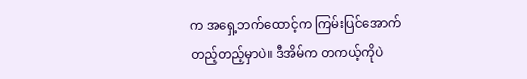က အရှေ့ဘက်ထောင့်က ကြမ်းပြင်အောက်တည့်တည့်မှာပဲ။ ဒီအိမ်က တကယ့်ကိုပဲ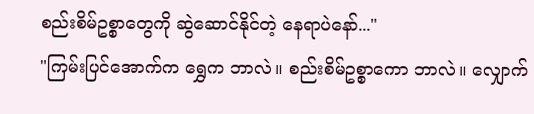စည်းစိမ်ဥစ္စာတွေကို ဆွဲဆောင်နိုင်တဲ့ နေရာပဲနော်..."
"ကြမ်းပြင်အောက်က ရွှေက ဘာလဲ။ စည်းစိမ်ဥစ္စာကော ဘာလဲ။ လျှောက်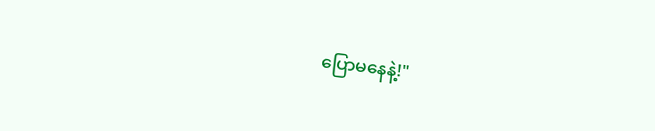ပြောမနေနဲ့!"